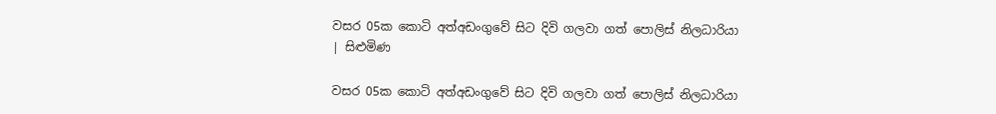වසර 05ක කොටි අත්අඩංගුවේ සිට දිවි ගලවා ගත් පොලිස් නිලධාරියා | සිළුමිණ

වසර 05ක කොටි අත්අඩංගුවේ සිට දිවි ගලවා ගත් පොලිස් නිලධාරියා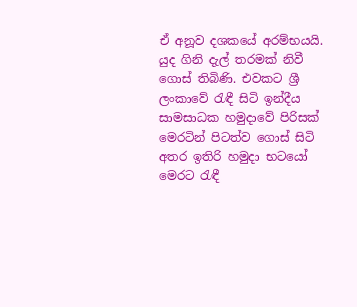ඒ අනූව දශකයේ අරම්භයයි. යුද ගිනි දැල් තරමක් නිවී ගොස් තිබිණි. එවකට ශ්‍රී ලංකාවේ රැඳී සිටි ඉන්දීය සාමසාධක හමුදාවේ පිරිසක් මෙරටින් පිටත්ව ගොස් සිටි අතර ඉතිරි හමුදා භටයෝ මෙරට රැඳී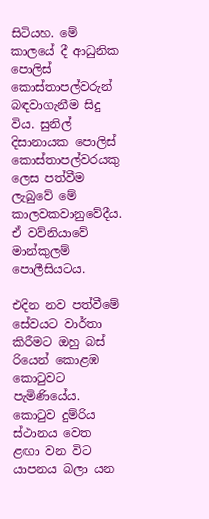සිටියහ. මේ කාලයේ දී ආධුනික පොලිස් කොස්තාපල්වරුන් බඳවාගැනීම සිදු විය. සුනිල් දිසානායක පොලිස් කොස්තාපල්වරයකු ලෙස පත්වීම ලැබුවේ මේ කාලවකවානුවේදීය. ඒ වව්නියාවේ මාන්කුලම් පොලීසියටය.

එදින නව පත්වීමේ සේවයට වාර්තා කිරීමට ඔහු බස් රියෙන් කොළඹ කොටුවට පැමිණියේය. කොටුව දුම්රිය ස්ථානය වෙත ළඟා වන විට යාපනය බලා යන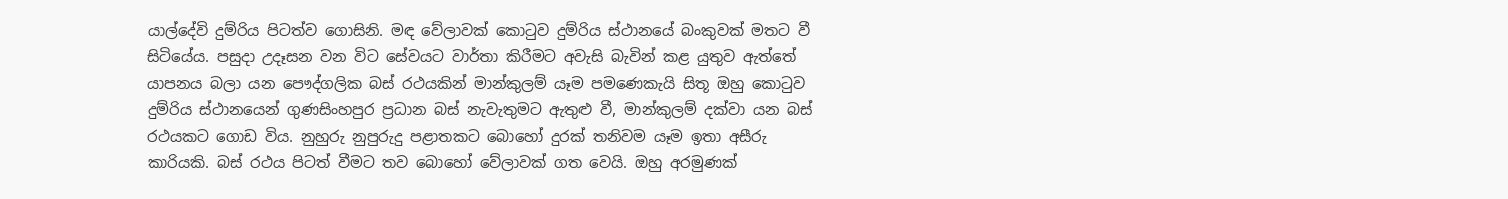යාල්දේවි දුම්රිය පිටත්ව ගොසිනි. මඳ වේලාවක් කොටුව දුම්රිය ස්ථානයේ බංකුවක් මතට වී සිටියේය. පසුදා උදෑසන වන විට සේවයට වාර්තා කිරීමට අවැසි බැවින් කළ යුතුව ඇත්තේ යාපනය බලා යන පෞද්ගලික ‍බස් රථයකින් මාන්කුලම් යෑම පමණෙකැයි සිතූ ඔහු කොටුව දුම්රිය ස්ථානයෙන් ගුණසිංහපුර ප්‍රධාන බස් නැවැතුමට ඇතුළු වී, මාන්කුලම් දක්වා යන බස් රථයකට ගොඩ විය. නුහුරු නුපුරුදු පළාතකට බොහෝ දුරක් තනිවම යෑම ඉතා අසීරු කාරියකි. බස් රථය පිටත් වීමට තව බොහෝ වේලාවක් ගත වෙයි. ඔහු අරමුණක්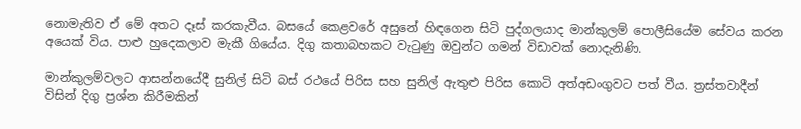නොමැතිව ඒ මේ අතට දෑස් කරකැවීය. බසයේ කෙළවරේ අසුනේ හිඳගෙන සිටි පුද්ගලයාද මාන්කුලම් පොලීසියේම සේවය කරන අයෙක් විය. පාළු හුදෙකලාව මැකී ගියේය. දිගු කතාබහකට වැටුණු ඔවුන්ට ගමන් විඩාවක් නොදැනිණි.

මාන්කුලම්වලට ආසන්නයේදී සුනිල් සිටි බස් රථයේ පිරිස සහ සුනිල් ඇතුළු පිරිස කොටි අත්අඩංගුවට පත් වීය. ත්‍රස්තවාදීන් විසින් දිගු ප්‍රශ්න කිරීමකින්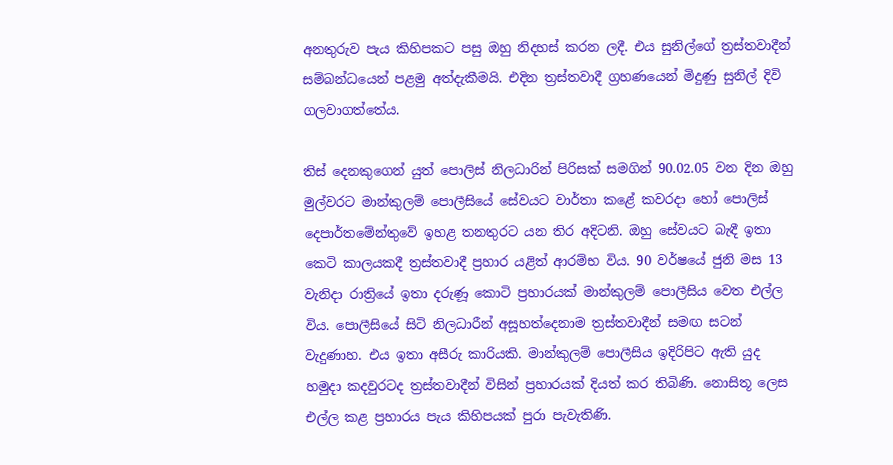අනතුරුව පැය කිහිපකට පසු ඔහු නිදහස් කරන ලදී. එය සුනිල්ගේ ත්‍රස්තවාදීන් සම්බන්ධයෙන් පළමු අත්දැකීමයි. එදින ත්‍රස්තවාදී ග්‍රහණයෙන් මිදුණු සුනිල් දිවි ගලවාගත්තේය.

තිස් දෙනකුගෙන් යුත් පොලිස් නිලධාරින් පිරිසක් සමගින් 90.02.05 වන දින ඔහු මුල්වරට මාන්කුලම් පොලීසියේ සේවයට වාර්තා කළේ කවරදා හෝ පොලිස් දෙපාර්තමේන්තුවේ ඉහළ තනතුරට යන තිර අදිටනි. ඔහු සේවයට බැඳී ඉතා කෙටි කාලයකදී ත්‍රස්තවාදී ප්‍රහාර යළිත් ආරම්භ විය. 90 වර්ෂයේ ජුනි මස 13 වැනිදා රාත්‍රියේ ඉතා දරුණූ කොටි ප්‍රහාරයක් මාන්කුලම් පොලීසිය වෙත එල්ල විය. පොලීසියේ සිටි නිලධාරීන් අසූහත්දෙනාම ත්‍රස්තවාදීන් සමඟ සටන් වැදුණාහ. එය ඉතා අසීරු කාරියකි. මාන්කුලම් පොලීසිය ඉදිරිපිට ඇති යුද හමුදා කදවුරටද ත්‍රස්තවාදීන් විසින් ප්‍රහාරයක් දියත් කර තිබිණි. නොසිතූ ලෙස එල්ල කළ ප්‍රහාරය පැය කිහිපයක් පුරා පැවැතිණි.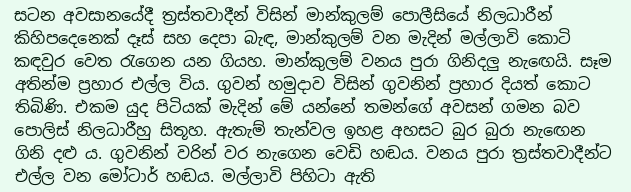සටන අවසානයේදී ත්‍රස්තවාදීන් විසින් මාන්කුලම් පොලීසියේ නිලධාරීන් කිහිපදෙනෙක් දෑස් සහ දෙපා බැඳ, මාන්කුලම් වන මැදින් මල්ලාවි කොටි කඳවුර වෙත රැගෙන යන ගියහ. මාන්කුලම් වනය පුරා ගිනිදලු නැඟෙයි. සෑම අතින්ම ප්‍රහාර එල්ල විය. ගුවන් හමුදාව විසින් ගුවනින් ප්‍රහාර දියත් කොට තිබිණි. එකම යුද පිටියක් මැදින් මේ යන්නේ තමන්ගේ අවසන් ගමන බව පොලිස් නිලධාරීහු සිතූහ. ඇතැම් තැන්වල ඉහළ අහසට බුර බුරා නැ‍ඟෙන ගිනි දළු ය. ගුවනින් වරින් වර නැගෙන වෙඩි හඬය‍‍. වනය පුරා ත්‍රස්තවාදීන්ට එල්ල වන මෝටාර් හඬය. මල්ලාවි පිහිටා ඇති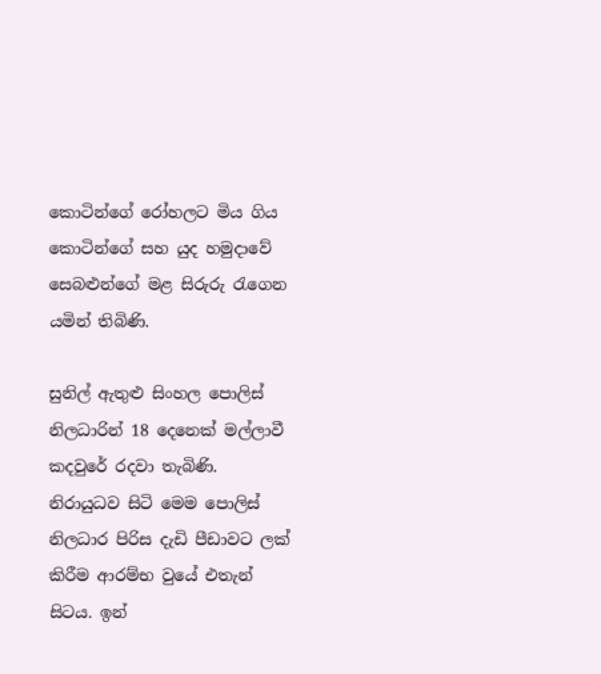කොටින්ගේ රෝහලට මිය ගිය කොටින්ගේ සහ යුද හමුදාවේ සෙබළුන්ගේ මළ සිරුරු රැගෙන යමින් තිබිණි.

සුනිල් ඇතුළු සිංහල පොලිස් නිලධාරින් 18 දෙනෙක් මල්ලාවී කදවුරේ රදවා තැබිණි. නිරායුධව සිටි මෙම පොලිස් නිලධාර පිරිස දැඩි පීඩාවට ලක් කිරීම ආරම්භ වුයේ එතැන් සිටය. ඉන්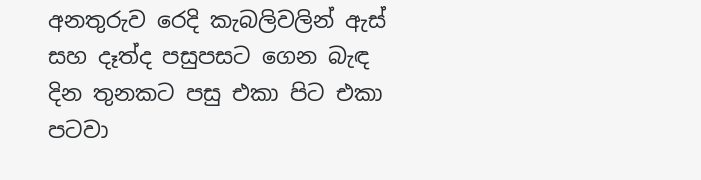අනතුරුව රෙදි කැබලිවලින් ඇස් සහ දෑත්ද පසුපසට ගෙන බැඳ දින තුනකට පසු එකා පිට එකා පටවා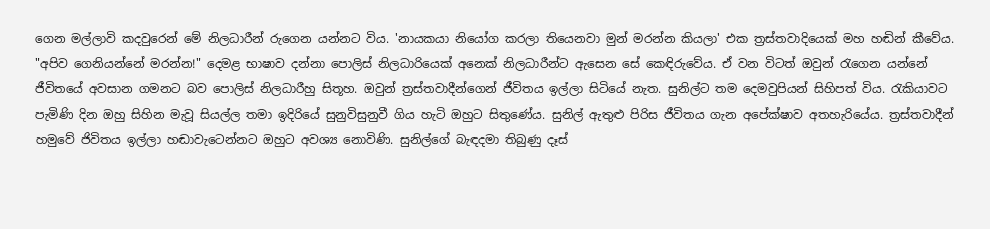ගෙන මල්ලාවි කදවුරෙන් මේ නිලධාරීන් රුගෙන යන්නට විය. 'නායකයා නියෝග කරලා තියෙනවා මුන් මරන්න කියලා' එක ත්‍රස්තවාදියෙක් මහ හඬින් කීවේය. "අපිව ගෙනියන්නේ මරන්න!" දෙමළ භාෂාව දන්නා පොලිස් නිලධාරියෙක් අනෙක් නිලධාරීන්ට ඇසෙන සේ කෙඳිරුවේය. ඒ වන විටත් ඔවුන් රැගෙන යන්නේ ජීවිතයේ අවසාන ගමනට බව පොලිස් නිලධාරීහු සිතූහ. ඔවුන් ත්‍රස්තවාදීන්ගෙන් ජීවිතය ඉල්ලා සිටියේ නැත. සුනිල්ට තම දෙමවුපියන් සිහිපත් විය. රැකියාවට පැමිණි දින ඔහු සිහින මැවූ සියල්ල තමා ඉදිරියේ සුනුවිසුනුවී ගිය හැටි ඔහුට සිතුණේය. සුනිල් ඇතුළු පිරිස ජීවිතය ගැන අපේක්ෂාව අතහැරියේය. ත්‍රස්තවාදීන් හමුවේ ජිවිතය ඉල්ලා හඬාවැටෙන්නට ඔහුට අවශ්‍ය නොවිණි. සුනිල්ගේ බැඳදමා තිබුණු දෑස්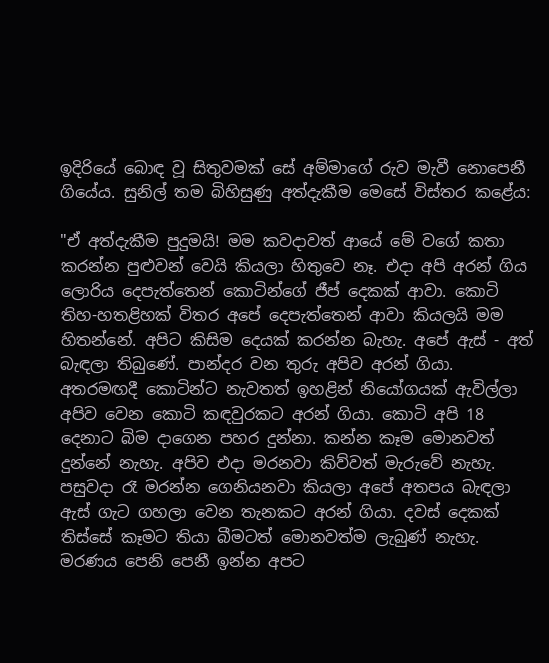ඉදිරියේ බොඳ වූ සිතුවමක් සේ අම්මාගේ රුව මැවී නොපෙනී ගියේය. සුනිල් තම බිහිසුණු අත්දැකීම මෙසේ විස්තර කළේය:

"ඒ අත්දැකීම පුදුමයි! මම කවදාවත් ආයේ මේ වගේ කතා කරන්න පුළුවන් වෙයි කියලා හිතුවෙ නෑ. එදා අපි අරන් ගිය ලොරිය දෙපැත්තෙන් කොටින්ගේ ජීප් දෙකක් ආවා. කොටි තිහ-හතළිහක් විතර අපේ දෙපැත්තෙන් ආවා කියලයි මම හිතන්නේ. අපිට කිසිම දෙයක් කරන්න බැහැ. අපේ ඇස් - අත් බැඳලා තිබුණේ. පාන්දර වන තුරු අපිව අරන් ගියා. අතරමඟදී කොටින්ට නැවතත් ඉහළින් නියෝගයක් ඇවිල්ලා අපිව වෙන කොටි කඳවුරකට අරන් ගියා. කොටි අපි 18 දෙනාට බිම දාගෙන පහර දුන්නා. කන්න කෑම මොනවත් දුන්නේ නැහැ. අපිව එදා මරනවා කිව්වත් මැරුවේ නැහැ. පසුවදා රෑ මරන්න ගෙනියනවා කියලා අපේ අතපය බැඳලා ඇස් ගැට ගහලා වෙන තැනකට අරන් ගියා. දවස් දෙකක් තිස්සේ කෑමට තියා බීමටත් මොනවත්ම ලැබුණ් නැහැ. මරණය පෙනි පෙනී ඉන්න අපට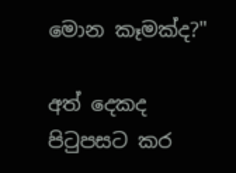මොන කෑමක්ද?"

අත් දෙකද පිටුපසට කර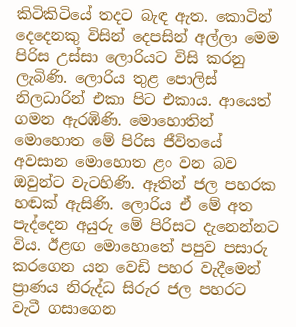කිටිකිටියේ තදට බැඳ ඇත. කොටින් දෙදෙනකු විසින් දෙපසින් අල්ලා මෙම පිරිස උස්සා ලොරියට විසි කරනු ලැබිණි. ලොරිය තුළ පොලිස් නිලධාරින් එකා පිට එකාය. ආයෙත් ගමන ඇරඹිණි. මොහොතින් මොහොත මේ පිරිස ජීවිතයේ අවසාන මොහොත ළං වන බව ඔවුන්ට වැටහිණි. ඈතින් ජල පහරක හඬක් ඇසිණි. ලොරිය ඒ මේ අත පැද්දෙන අයුරු මේ පිරිසට දැනෙන්නට විය. ඊළඟ මොහොතේ පපුව පසාරු කරගෙන යන වෙඩි පහර වැදීමෙන් ප්‍රාණය නිරුද්ධ සිරුර ජල පහරට වැටී ගසාගෙන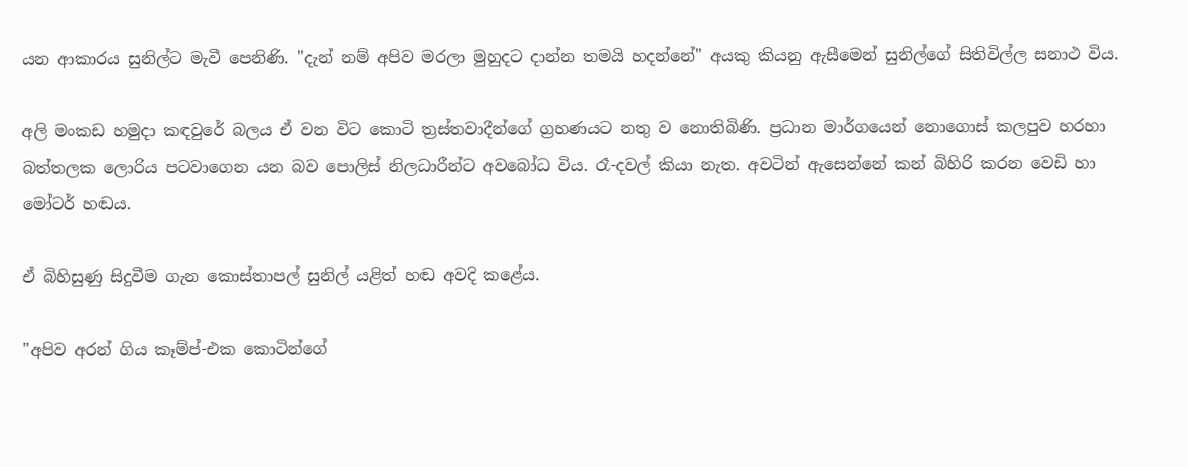යන ආකාරය සුනිල්ට මැවී පෙනිණි. "දැන් නම් අපිව මරලා මුහුදට දාන්න තමයි හදන්නේ" අයකු කියනු ඇසීමෙන් සුනිල්ගේ සිතිවිල්ල සනාථ විය.

අලි මංකඩ හමුදා කඳවුරේ බලය ඒ වන විට කොටි ත්‍රස්තවාදීන්ගේ ග්‍රහණයට නතු ව නොතිබිණි. ප්‍රධාන මාර්ගයෙන් නොගොස් කලපුව හරහා බත්තලක ලොරිය පටවාගෙන යන බව පොලිස් නිලධාරීන්ට අවබෝධ විය. රෑ-දවල් කියා නැත. අවටින් ඇසෙන්නේ කන් බිහිරි කරන වෙඩි හා මෝටර් හඬය.

ඒ බිහිසුණු සිදුවීම ගැන කොස්තාපල් සුනිල් යළිත් හඬ අවදි කළේය.

"අපිව අරන් ගිය කෑම්ප්-එක කොටින්ගේ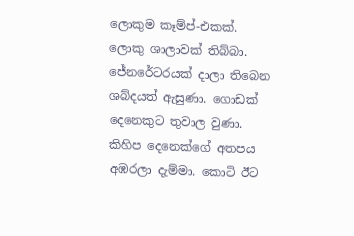ලොකුම කෑම්ප්-එකක්. ලොකු ශාලාවක් තිබ්බා. ජේනරේටරයක් දාලා තිබෙන ශබ්දයත් ඇසුණා. ගොඩක් දෙනෙකුට තුවාල වුණා. කිහිප දෙනෙක්ගේ අතපය අඹරලා දැම්මා. කොටි ඊට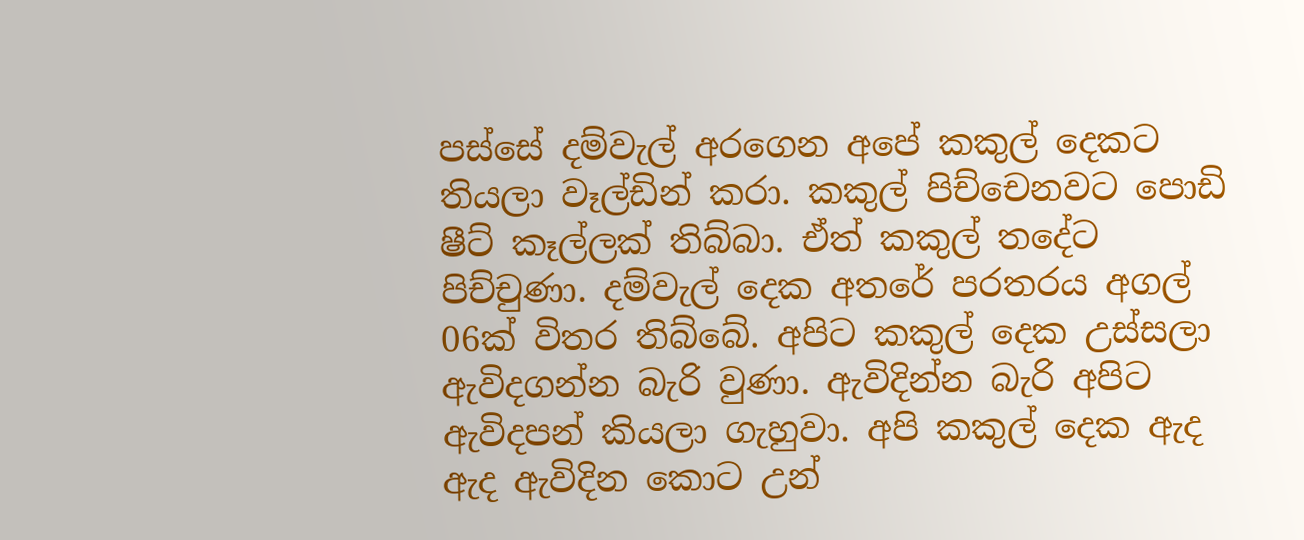පස්සේ දම්වැල් අරගෙන අපේ කකුල් දෙකට තියලා වෑල්ඩින් කරා. කකුල් පිච්චෙනවට පොඩි ෂීට් කෑල්ලක් තිබ්බා. ඒත් කකුල් තදේට පිච්චුණා. දම්වැල් දෙක අතරේ පරතරය අගල් 06ක් විතර තිබ්බේ. අපිට කකුල් දෙක උස්සලා ඇවිදගන්න බැරි වුණා. ඇවිදින්න බැරි අපිට ඇවිදපන් කියලා ගැහුවා. අපි කකුල් දෙක ඇද ඇද ඇවිදින කොට උන්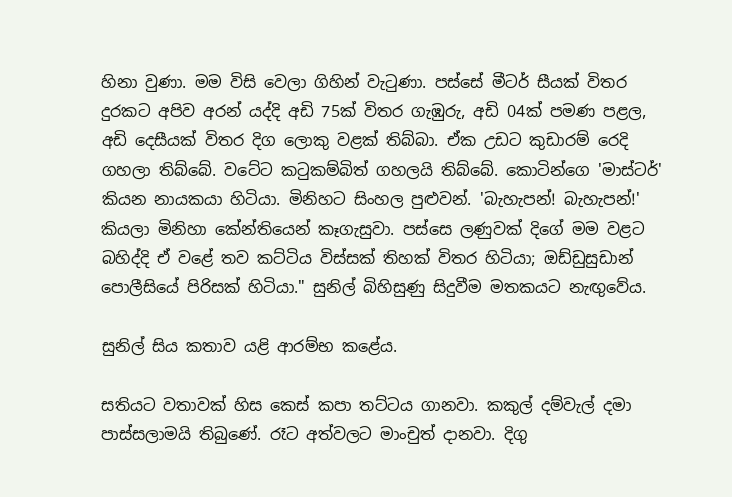හිනා වුණා. මම විසි වෙලා ගිහින් වැටුණා. පස්සේ මීටර් සීයක් විතර දුරකට අපිව අරන් යද්දි අඩි 75ක් විතර ගැඹුරු, අඩි 04ක් පමණ පළල, අඩි දෙසීයක් විතර දිග ලොකු වළක් තිබ්බා. ඒක උඩට කුඩාරම් රෙදි ගහලා තිබ්බේ. වටේට කටුකම්බිත් ගහලයි තිබ්බේ. කොටින්ගෙ 'මාස්ටර්' කියන නායකයා හිටියා. මිනිහට සිංහල පුළුවන්. 'බැහැපන්! බැහැපන්!' කියලා මිනිහා කේන්තියෙන් කෑගැසුවා. පස්සෙ ලණුවක් දිගේ මම වළට බහිද්දි ඒ වළේ තව කට්ටිය විස්සක් තිහක් විතර හිටියා; ඔඩ්ඩුසුඩාන් පොලීසියේ පිරිසක් හිටියා." සුනිල් බිහිසුණු සිදුවීම මතකයට නැඟුවේය.

සුනිල් සිය කතාව යළි ආරම්භ කළේය.

සතියට වතාවක් හිස කෙස් කපා තට්ටය ගානවා. කකුල් දම්වැල් දමා පාස්සලාමයි තිබුණේ. රෑට අත්වලට මාංචුත් දානවා. දිගු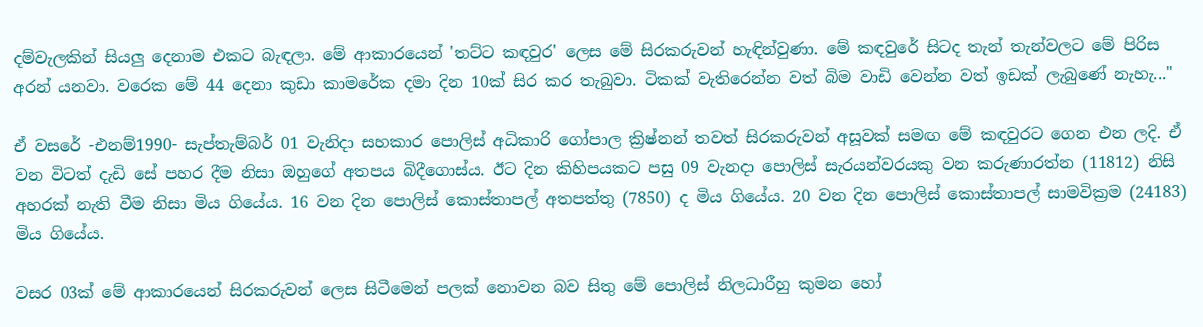දම්වැලකින් සියලු දෙනාම එකට බැඳලා. මේ ආකාරයෙන් 'තට්ට කඳවුර' ලෙස මේ සිරකරුවන් හැඳින්වුණා. මේ කඳවුරේ සිටද තැන් තැන්වලට මේ පිරිස අරන් යනවා. වරෙක මේ 44 දෙනා කුඩා කාමරේක දමා දින 10ක් සිර කර තැබුවා. ටිකක් වැතිරෙන්න වත් බිම වාඩි වෙන්න වත් ඉඩක් ලැබුණේ නැහැ..."

ඒ වසරේ -එනම්1990- සැප්තැම්බර් 01 වැනිදා සහකාර පොලිස් අධිකාරි ගෝපාල ක්‍රිෂ්නන් තවත් සිරකරුවන් අසූවක් සමඟ මේ කඳවුරට ගෙන එන ලදි. ඒ වන විටත් දැඩි සේ පහර දීම නිසා ඔහුගේ අතපය බිදීගොස්ය. ඊට දින කිහිපයකට පසු 09 වැනදා පොලිස් සැරයන්වරයකු වන කරුණාරත්න (11812) නිසි අහරක් නැති වීම නිසා මිය ගියේය. 16 වන දින පොලිස් කොස්තාපල් අතපත්තු (7850) ද මිය ගියේය. 20 වන දින පොලිස් කොස්තාපල් සාමවික්‍රම (24183) මිය ගියේය.

වසර 03ක් මේ ආකාරයෙන් සිරකරුවන් ලෙස සිටීමෙන් පලක් නොවන බව සිතු මේ පොලිස් නිලධාරීහු කුමන හෝ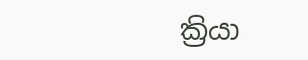ක්‍රියා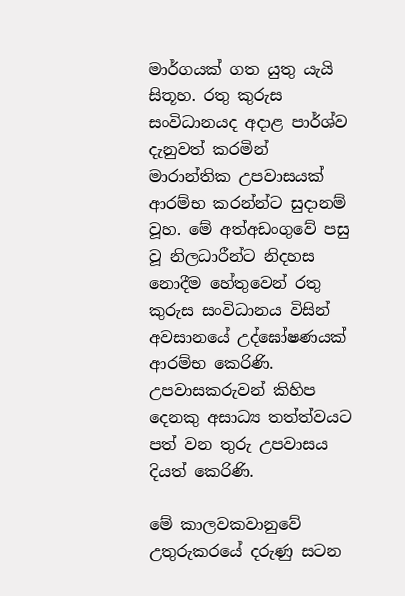මාර්ගයක් ගත යුතු යැයි සිතූහ. රතු කුරුස සංවිධානයද අදාළ පාර්ශ්ව දැනුවත් කරමින් මාරාන්තික උපවාසයක් ආරම්භ කරන්න්ට සුදානම් වූහ. මේ අත්අඩංගුවේ පසු වූ නිලධාරීන්ට නිදහස නොදීම හේතුවෙන් රතු කුරුස සංවිධානය විසින් අවසානයේ උද්ඝෝෂණයක් ආරම්භ කෙරිණි. උපවාසකරුවන් කිහිප දෙනකු අසාධ්‍ය තත්ත්වයට පත් වන තුරු උපවාසය දියත් කෙරිණි.

මේ කාලවකවානුවේ උතුරුකරයේ දරුණු සටන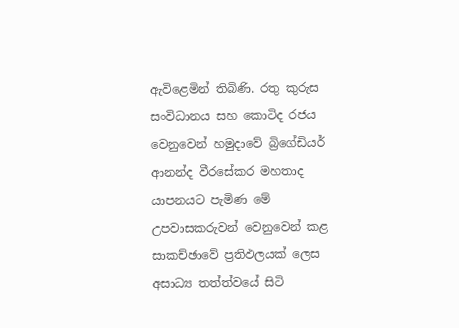ඇවිළෙමින් තිබිණි. රතු කුරුස සංවිධානය සහ කොටිද රජය වෙනුවෙන් හමුදාවේ බ්‍රිගේඩියර් ආනන්ද වීරසේකර මහතාද යාපනයට පැමිණ මේ උපවාසකරුවන් වෙනුවෙන් කළ සාකච්ඡාවේ ප්‍රතිඵලයක් ලෙස අසාධ්‍ය තත්ත්වයේ සිටි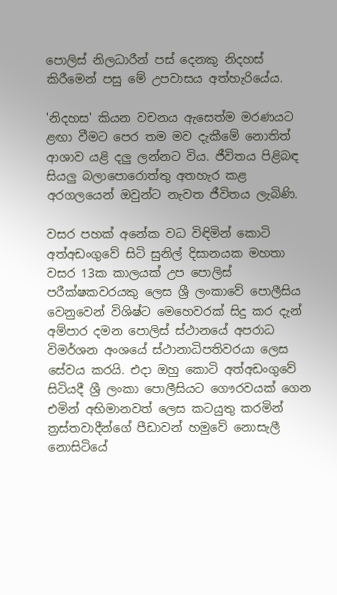පොලිස් නිලධාරීන් පස් දෙනකු නිදහස් කිරීමෙන් පසු මේ උපවාසය අත්හැරියේය.

'නිදහස' කියන වචනය ඇසෙත්ම මරණයට ළඟා වීමට පෙර තම මව දැකීමේ නොතිත් ආශාව යළි දලු ලන්නට විය. ජීවිතය පිළිබඳ සියලු බලාපොරොත්තු අතහැර කළ අරගලයෙන් ඔවුන්ට නැවත ජීවිතය ලැබිණි.

වසර පහක් අනේක වධ විඳිමින් කොටි අත්අඩංගුවේ සිටි සුනිල් දිසානයක මහතා වසර 13ක කාලයක් උප පොලිස් පරීක්ෂකවරයකු ලෙස ශ්‍රී ලංකාවේ පොලීසිය වෙනුවෙන් විශිෂ්ට මෙහෙවරක් සිදු කර දැන් අම්පාර දමන පොලිස් ස්ථානයේ අපරාධ විමර්ශන අංශයේ ස්ථානාධිපතිවරයා ලෙස සේවය කරයි. එදා ඔහු කොටි අත්අඩංගුවේ සිටියදී ශ්‍රී ලංකා පොලීසියට ගෞරවයක් ගෙන එමින් අභිමානවත් ලෙස කටයුතු කරමින් ත්‍රස්තවාදීන්ගේ පීඩාවන් හමුවේ නොසැලී නොසිටියේ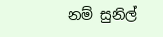නම් සුනිල්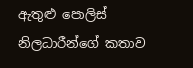ඇතුළු පොලිස් නිලධාරීන්ගේ කතාව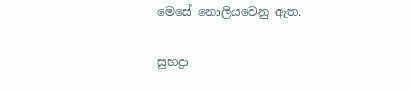මෙසේ නොලියවෙනු ඇත.

සුභද්‍රා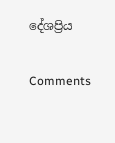දේශප්‍රිය

Comments